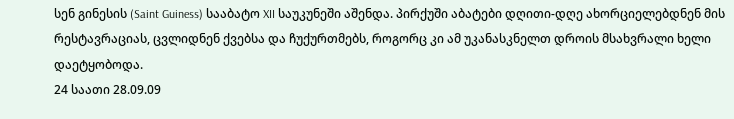სენ გინესის (Saint Guiness) სააბატო XII საუკუნეში აშენდა. პირქუში აბატები დღითი-დღე ახორციელებდნენ მის რესტავრაციას, ცვლიდნენ ქვებსა და ჩუქურთმებს, როგორც კი ამ უკანასკნელთ დროის მსახვრალი ხელი დაეტყობოდა.
24 საათი 28.09.09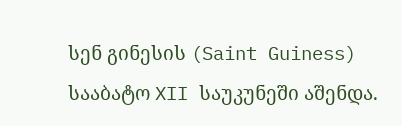სენ გინესის (Saint Guiness) სააბატო XII საუკუნეში აშენდა.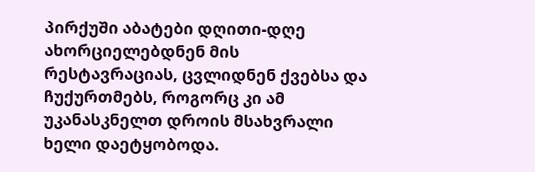პირქუში აბატები დღითი-დღე ახორციელებდნენ მის რესტავრაციას, ცვლიდნენ ქვებსა და ჩუქურთმებს, როგორც კი ამ უკანასკნელთ დროის მსახვრალი ხელი დაეტყობოდა.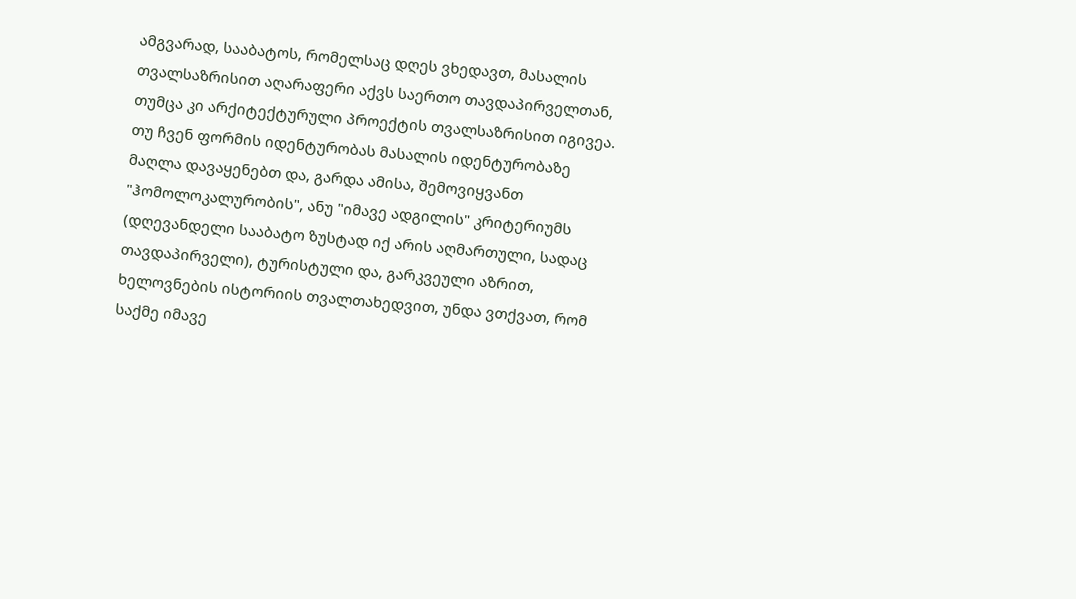ამგვარად, სააბატოს, რომელსაც დღეს ვხედავთ, მასალის თვალსაზრისით აღარაფერი აქვს საერთო თავდაპირველთან, თუმცა კი არქიტექტურული პროექტის თვალსაზრისით იგივეა. თუ ჩვენ ფორმის იდენტურობას მასალის იდენტურობაზე მაღლა დავაყენებთ და, გარდა ამისა, შემოვიყვანთ "ჰომოლოკალურობის", ანუ "იმავე ადგილის" კრიტერიუმს (დღევანდელი სააბატო ზუსტად იქ არის აღმართული, სადაც თავდაპირველი), ტურისტული და, გარკვეული აზრით, ხელოვნების ისტორიის თვალთახედვით, უნდა ვთქვათ, რომ საქმე იმავე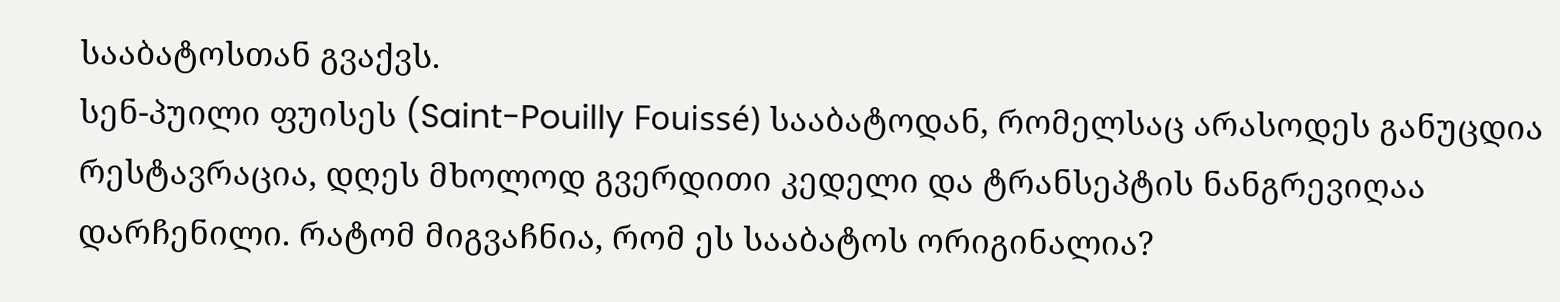სააბატოსთან გვაქვს.
სენ-პუილი ფუისეს (Saint-Pouilly Fouissé) სააბატოდან, რომელსაც არასოდეს განუცდია რესტავრაცია, დღეს მხოლოდ გვერდითი კედელი და ტრანსეპტის ნანგრევიღაა დარჩენილი. რატომ მიგვაჩნია, რომ ეს სააბატოს ორიგინალია?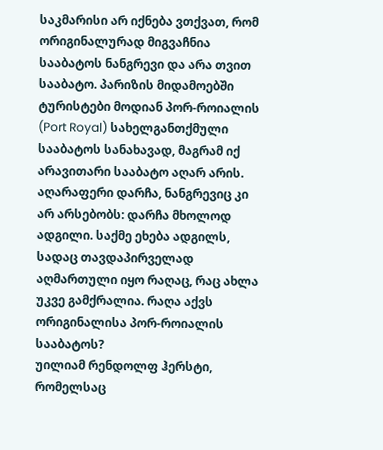საკმარისი არ იქნება ვთქვათ, რომ ორიგინალურად მიგვაჩნია სააბატოს ნანგრევი და არა თვით სააბატო. პარიზის მიდამოებში ტურისტები მოდიან პორ-როიალის (Port Royal) სახელგანთქმული სააბატოს სანახავად, მაგრამ იქ არავითარი სააბატო აღარ არის.
აღარაფერი დარჩა, ნანგრევიც კი არ არსებობს: დარჩა მხოლოდ ადგილი. საქმე ეხება ადგილს, სადაც თავდაპირველად აღმართული იყო რაღაც, რაც ახლა უკვე გამქრალია. რაღა აქვს ორიგინალისა პორ-როიალის სააბატოს?
უილიამ რენდოლფ ჰერსტი, რომელსაც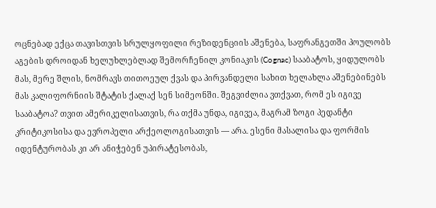ოცნებად ექცა თავისთვის სრულყოფილი რეზიდენციის აშენება, საფრანგეთში პოულობს აგების დროიდან ხელუხლებლად შემორჩენილ კონიაკის (Cognac) სააბატოს, ყიდულობს მას, მერე შლის, ნომრავს თითოეულ ქვას და პირვანდელი სახით ხელახლა აშენებინებს მას კალიფორნიის შტატის ქალაქ სენ სიმეონში. შეგვიძლია ვთქვათ, რომ ეს იგივე სააბატოა? თვით ამერიკელისათვის, რა თქმა უნდა, იგივეა, მაგრამ ზოგი პედანტი კრიტიკოსისა და ევროპელი არქეოლოგისათვის — არა. ესენი მასალისა და ფორმის იდენტურობას კი არ ანიჭებენ უპირატესობას,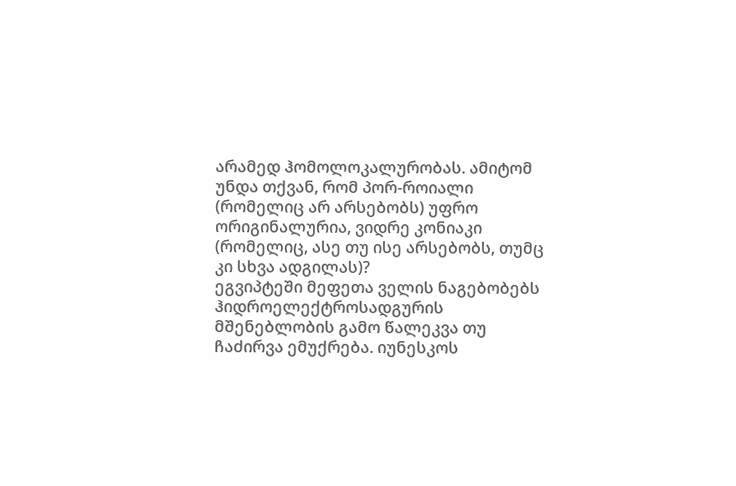არამედ ჰომოლოკალურობას. ამიტომ უნდა თქვან, რომ პორ-როიალი (რომელიც არ არსებობს) უფრო ორიგინალურია, ვიდრე კონიაკი (რომელიც, ასე თუ ისე არსებობს, თუმც კი სხვა ადგილას)?
ეგვიპტეში მეფეთა ველის ნაგებობებს ჰიდროელექტროსადგურის მშენებლობის გამო წალეკვა თუ ჩაძირვა ემუქრება. იუნესკოს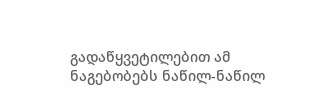გადაწყვეტილებით ამ ნაგებობებს ნაწილ-ნაწილ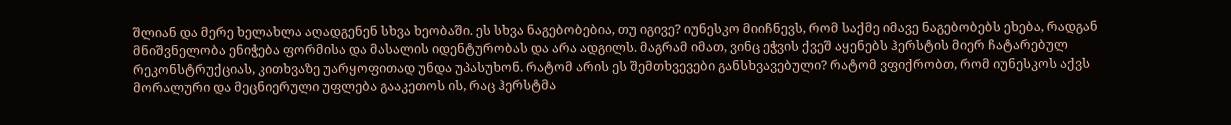შლიან და მერე ხელახლა აღადგენენ სხვა ხეობაში. ეს სხვა ნაგებობებია, თუ იგივე? იუნესკო მიიჩნევს, რომ საქმე იმავე ნაგებობებს ეხება, რადგან მნიშვნელობა ენიჭება ფორმისა და მასალის იდენტურობას და არა ადგილს. მაგრამ იმათ, ვინც ეჭვის ქვეშ აყენებს ჰერსტის მიერ ჩატარებულ რეკონსტრუქციას, კითხვაზე უარყოფითად უნდა უპასუხონ. რატომ არის ეს შემთხვევები განსხვავებული? რატომ ვფიქრობთ, რომ იუნესკოს აქვს მორალური და მეცნიერული უფლება გააკეთოს ის, რაც ჰერსტმა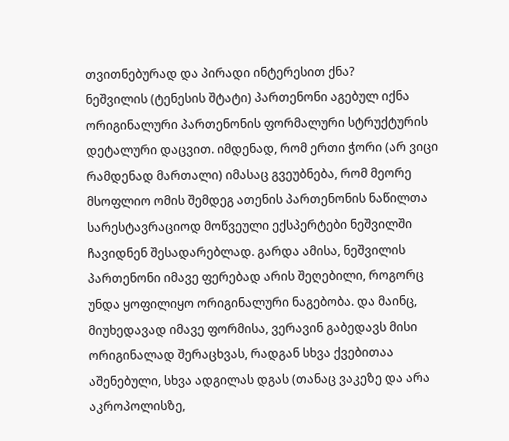თვითნებურად და პირადი ინტერესით ქნა?
ნეშვილის (ტენესის შტატი) პართენონი აგებულ იქნა ორიგინალური პართენონის ფორმალური სტრუქტურის დეტალური დაცვით. იმდენად, რომ ერთი ჭორი (არ ვიცი რამდენად მართალი) იმასაც გვეუბნება, რომ მეორე მსოფლიო ომის შემდეგ ათენის პართენონის ნაწილთა სარესტავრაციოდ მოწვეული ექსპერტები ნეშვილში ჩავიდნენ შესადარებლად. გარდა ამისა, ნეშვილის პართენონი იმავე ფერებად არის შეღებილი, როგორც უნდა ყოფილიყო ორიგინალური ნაგებობა. და მაინც, მიუხედავად იმავე ფორმისა, ვერავინ გაბედავს მისი ორიგინალად შერაცხვას, რადგან სხვა ქვებითაა აშენებული, სხვა ადგილას დგას (თანაც ვაკეზე და არა აკროპოლისზე,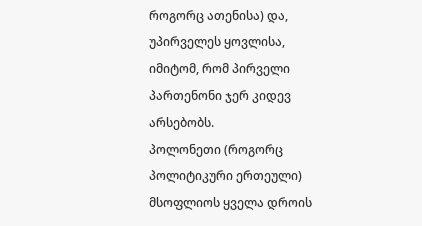როგორც ათენისა) და, უპირველეს ყოვლისა, იმიტომ, რომ პირველი პართენონი ჯერ კიდევ არსებობს.
პოლონეთი (როგორც პოლიტიკური ერთეული) მსოფლიოს ყველა დროის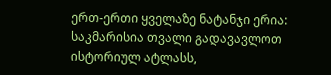ერთ-ერთი ყველაზე ნატანჯი ერია: საკმარისია თვალი გადავავლოთ ისტორიულ ატლასს,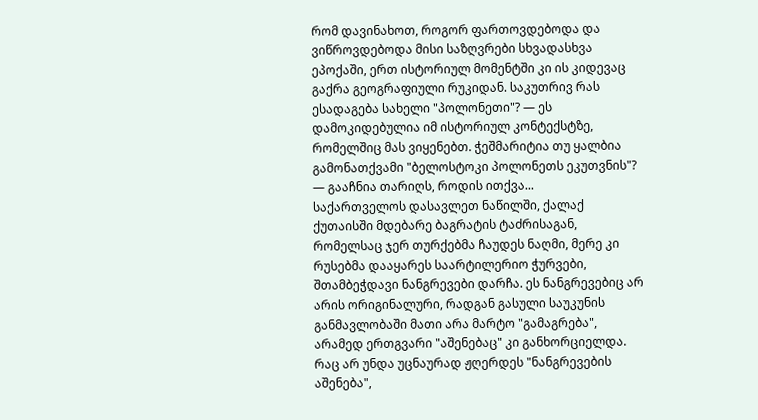რომ დავინახოთ, როგორ ფართოვდებოდა და ვიწროვდებოდა მისი საზღვრები სხვადასხვა ეპოქაში, ერთ ისტორიულ მომენტში კი ის კიდევაც გაქრა გეოგრაფიული რუკიდან. საკუთრივ რას ესადაგება სახელი "პოლონეთი"? — ეს დამოკიდებულია იმ ისტორიულ კონტექსტზე, რომელშიც მას ვიყენებთ. ჭეშმარიტია თუ ყალბია გამონათქვამი "ბელოსტოკი პოლონეთს ეკუთვნის"? — გააჩნია თარიღს, როდის ითქვა...
საქართველოს დასავლეთ ნაწილში, ქალაქ ქუთაისში მდებარე ბაგრატის ტაძრისაგან, რომელსაც ჯერ თურქებმა ჩაუდეს ნაღმი, მერე კი რუსებმა დააყარეს საარტილერიო ჭურვები, შთამბეჭდავი ნანგრევები დარჩა. ეს ნანგრევებიც არ არის ორიგინალური, რადგან გასული საუკუნის განმავლობაში მათი არა მარტო "გამაგრება", არამედ ერთგვარი "აშენებაც" კი განხორციელდა. რაც არ უნდა უცნაურად ჟღერდეს "ნანგრევების აშენება",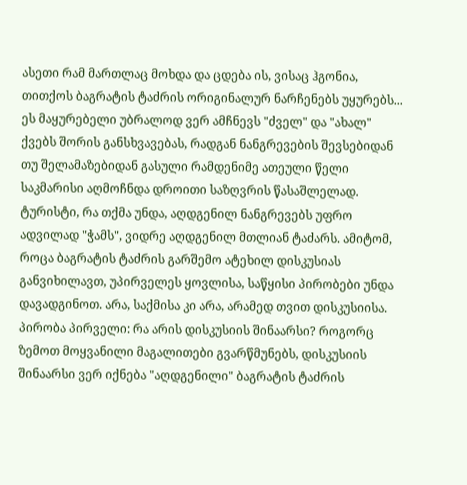ასეთი რამ მართლაც მოხდა და ცდება ის, ვისაც ჰგონია, თითქოს ბაგრატის ტაძრის ორიგინალურ ნარჩენებს უყურებს... ეს მაყურებელი უბრალოდ ვერ ამჩნევს "ძველ" და "ახალ" ქვებს შორის განსხვავებას, რადგან ნანგრევების შევსებიდან თუ შელამაზებიდან გასული რამდენიმე ათეული წელი საკმარისი აღმოჩნდა დროითი საზღვრის წასაშლელად.
ტურისტი, რა თქმა უნდა, აღდგენილ ნანგრევებს უფრო ადვილად "ჭამს", ვიდრე აღდგენილ მთლიან ტაძარს. ამიტომ, როცა ბაგრატის ტაძრის გარშემო ატეხილ დისკუსიას განვიხილავთ, უპირველეს ყოვლისა, საწყისი პირობები უნდა დავადგინოთ. არა, საქმისა კი არა, არამედ თვით დისკუსიისა.
პირობა პირველი: რა არის დისკუსიის შინაარსი? როგორც ზემოთ მოყვანილი მაგალითები გვარწმუნებს, დისკუსიის შინაარსი ვერ იქნება "აღდგენილი" ბაგრატის ტაძრის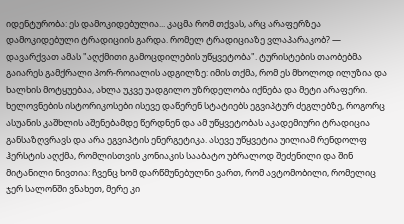იდენტურობა: ეს დამოკიდებულია... კაცმა რომ თქვას, არც არაფერზეა დამოკიდებული ტრადიციის გარდა. რომელ ტრადიციაზე ვლაპარაკობ? — დავარქვათ ამას "აღქმითი გამოცდილების უწყვეტობა". ტურისტების თაობებმა გაიარეს გამქრალი პორ-როიალის ადგილზე: იმის თქმა, რომ ეს მხოლოდ ილუზია და ხალხის მოტყუებაა, ახლა უკვე უადგილო უზრდელობა იქნება და მეტი არაფერი. ხელოვნების ისტორიკოსები ისევე დაწერენ სტატიებს ეგვიპტურ ძეგლებზე, როგორც ასუანის კაშხლის აშენებამდე წერდნენ და ამ უწყვეტობას აკადემიური ტრადიცია განსაზღვრავს და არა ეგვიპტის ენერგეტიკა. ასევე უწყვეტია უილიამ რენდოლფ ჰერსტის აღქმა, რომლისთვის კონიაკის სააბატო უბრალოდ შეძენილი და შინ მიტანილი ნივთია: ჩვენც ხომ დარწმუნებულნი ვართ, რომ ავტომობილი, რომელიც ჯერ სალონში ვნახეთ, მერე კი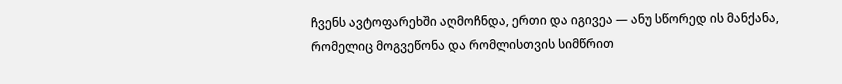ჩვენს ავტოფარეხში აღმოჩნდა, ერთი და იგივეა — ანუ სწორედ ის მანქანა, რომელიც მოგვეწონა და რომლისთვის სიმწრით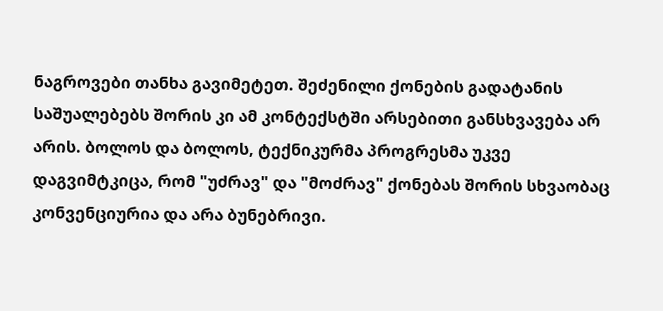ნაგროვები თანხა გავიმეტეთ. შეძენილი ქონების გადატანის საშუალებებს შორის კი ამ კონტექსტში არსებითი განსხვავება არ არის. ბოლოს და ბოლოს, ტექნიკურმა პროგრესმა უკვე დაგვიმტკიცა, რომ "უძრავ" და "მოძრავ" ქონებას შორის სხვაობაც კონვენციურია და არა ბუნებრივი.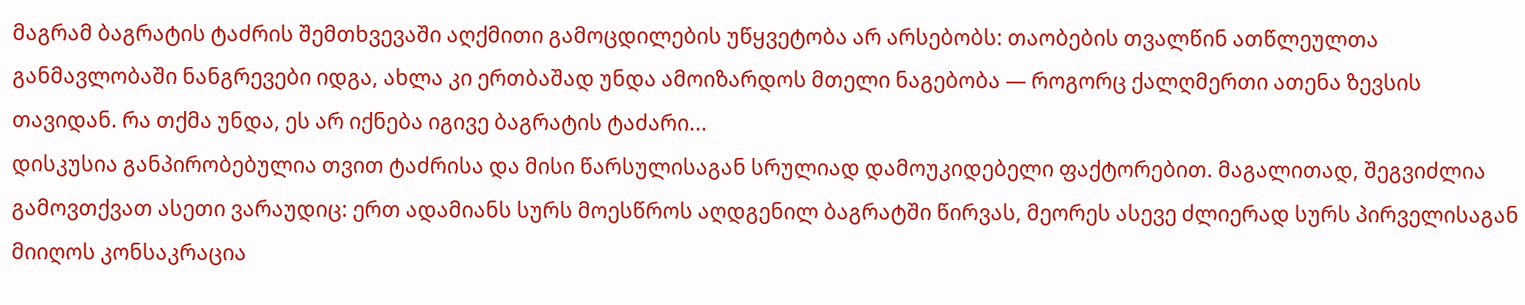მაგრამ ბაგრატის ტაძრის შემთხვევაში აღქმითი გამოცდილების უწყვეტობა არ არსებობს: თაობების თვალწინ ათწლეულთა განმავლობაში ნანგრევები იდგა, ახლა კი ერთბაშად უნდა ამოიზარდოს მთელი ნაგებობა — როგორც ქალღმერთი ათენა ზევსის თავიდან. რა თქმა უნდა, ეს არ იქნება იგივე ბაგრატის ტაძარი...
დისკუსია განპირობებულია თვით ტაძრისა და მისი წარსულისაგან სრულიად დამოუკიდებელი ფაქტორებით. მაგალითად, შეგვიძლია გამოვთქვათ ასეთი ვარაუდიც: ერთ ადამიანს სურს მოესწროს აღდგენილ ბაგრატში წირვას, მეორეს ასევე ძლიერად სურს პირველისაგან მიიღოს კონსაკრაცია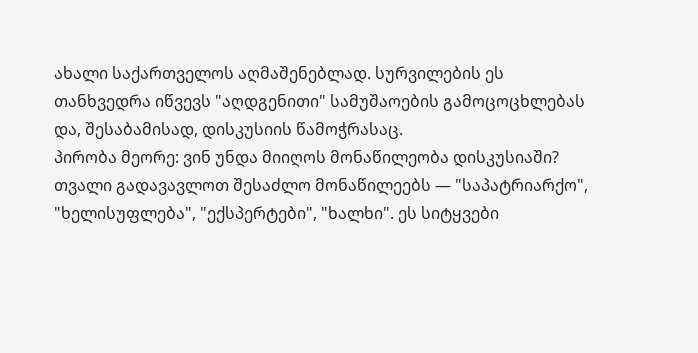ახალი საქართველოს აღმაშენებლად. სურვილების ეს თანხვედრა იწვევს "აღდგენითი" სამუშაოების გამოცოცხლებას და, შესაბამისად, დისკუსიის წამოჭრასაც.
პირობა მეორე: ვინ უნდა მიიღოს მონაწილეობა დისკუსიაში? თვალი გადავავლოთ შესაძლო მონაწილეებს — "საპატრიარქო", "ხელისუფლება", "ექსპერტები", "ხალხი". ეს სიტყვები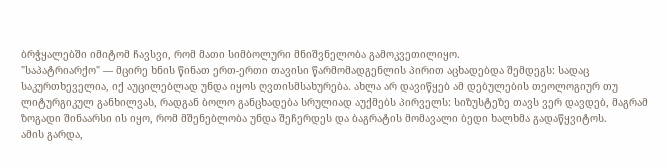ბრჭყალებში იმიტომ ჩავსვი, რომ მათი სიმბოლური მნიშვნელობა გამოკვეთილიყო.
"საპატრიარქო" — მცირე ხნის წინათ ერთ-ერთი თავისი წარმომადგენლის პირით აცხადებდა შემდეგს: სადაც საკურთხეველია, იქ აუცილებლად უნდა იყოს ღვთისმსახურება. ახლა არ დავიწყებ ამ დებულების თეოლოგიურ თუ ლიტურგიკულ განხილვას, რადგან ბოლო განცხადება სრულიად აუქმებს პირველს: სიზუსტეზე თავს ვერ დავდებ, მაგრამ ზოგადი შინაარსი ის იყო, რომ მშენებლობა უნდა შეჩერდეს და ბაგრატის მომავალი ბედი ხალხმა გადაწყვიტოს.
ამის გარდა,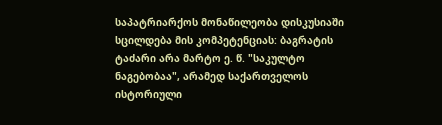საპატრიარქოს მონაწილეობა დისკუსიაში სცილდება მის კომპეტენციას: ბაგრატის ტაძარი არა მარტო ე. წ. "საკულტო ნაგებობაა", არამედ საქართველოს ისტორიული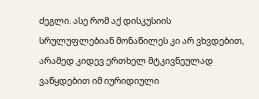ძეგლი. ასე რომ აქ დისკუსიის სრულუფლებიან მონაწილეს კი არ ვხვდებით, არამედ კიდევ ერთხელ მტკივნეულად ვაწყდებით იმ იურიდიული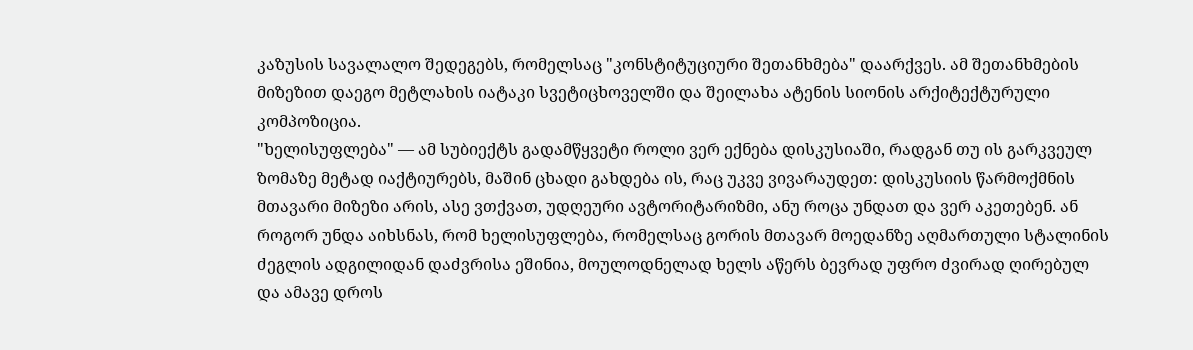კაზუსის სავალალო შედეგებს, რომელსაც "კონსტიტუციური შეთანხმება" დაარქვეს. ამ შეთანხმების მიზეზით დაეგო მეტლახის იატაკი სვეტიცხოველში და შეილახა ატენის სიონის არქიტექტურული კომპოზიცია.
"ხელისუფლება" — ამ სუბიექტს გადამწყვეტი როლი ვერ ექნება დისკუსიაში, რადგან თუ ის გარკვეულ ზომაზე მეტად იაქტიურებს, მაშინ ცხადი გახდება ის, რაც უკვე ვივარაუდეთ: დისკუსიის წარმოქმნის მთავარი მიზეზი არის, ასე ვთქვათ, უდღეური ავტორიტარიზმი, ანუ როცა უნდათ და ვერ აკეთებენ. ან როგორ უნდა აიხსნას, რომ ხელისუფლება, რომელსაც გორის მთავარ მოედანზე აღმართული სტალინის ძეგლის ადგილიდან დაძვრისა ეშინია, მოულოდნელად ხელს აწერს ბევრად უფრო ძვირად ღირებულ და ამავე დროს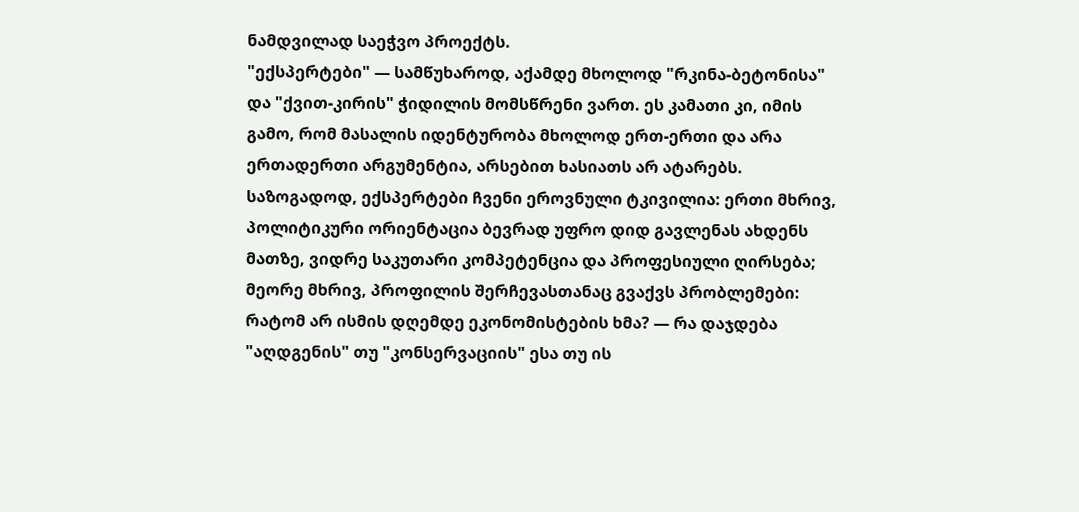ნამდვილად საეჭვო პროექტს.
"ექსპერტები" — სამწუხაროდ, აქამდე მხოლოდ "რკინა-ბეტონისა" და "ქვით-კირის" ჭიდილის მომსწრენი ვართ. ეს კამათი კი, იმის გამო, რომ მასალის იდენტურობა მხოლოდ ერთ-ერთი და არა ერთადერთი არგუმენტია, არსებით ხასიათს არ ატარებს. საზოგადოდ, ექსპერტები ჩვენი ეროვნული ტკივილია: ერთი მხრივ, პოლიტიკური ორიენტაცია ბევრად უფრო დიდ გავლენას ახდენს მათზე, ვიდრე საკუთარი კომპეტენცია და პროფესიული ღირსება; მეორე მხრივ, პროფილის შერჩევასთანაც გვაქვს პრობლემები: რატომ არ ისმის დღემდე ეკონომისტების ხმა? — რა დაჯდება "აღდგენის" თუ "კონსერვაციის" ესა თუ ის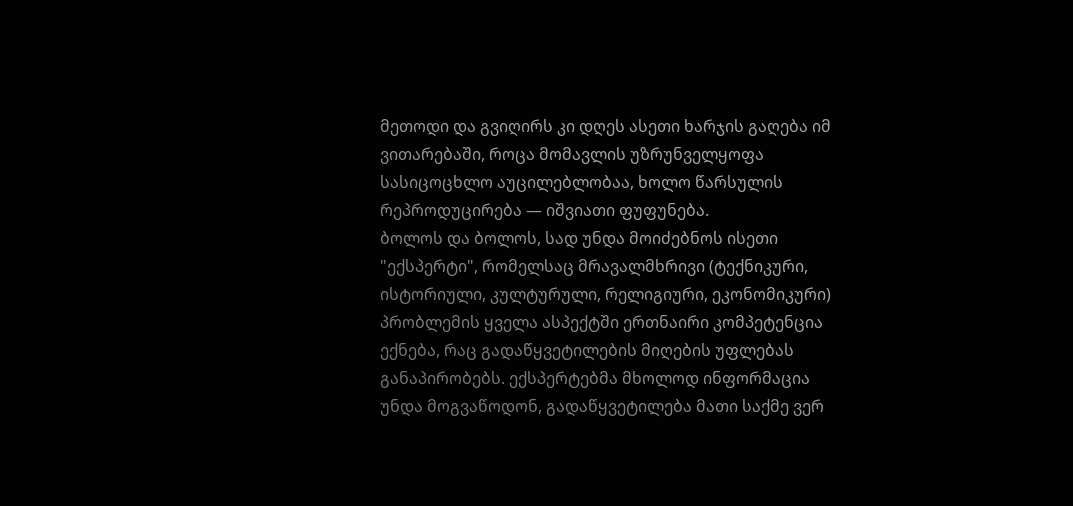მეთოდი და გვიღირს კი დღეს ასეთი ხარჯის გაღება იმ ვითარებაში, როცა მომავლის უზრუნველყოფა სასიცოცხლო აუცილებლობაა, ხოლო წარსულის რეპროდუცირება — იშვიათი ფუფუნება.
ბოლოს და ბოლოს, სად უნდა მოიძებნოს ისეთი "ექსპერტი", რომელსაც მრავალმხრივი (ტექნიკური, ისტორიული, კულტურული, რელიგიური, ეკონომიკური) პრობლემის ყველა ასპექტში ერთნაირი კომპეტენცია ექნება, რაც გადაწყვეტილების მიღების უფლებას განაპირობებს. ექსპერტებმა მხოლოდ ინფორმაცია უნდა მოგვაწოდონ, გადაწყვეტილება მათი საქმე ვერ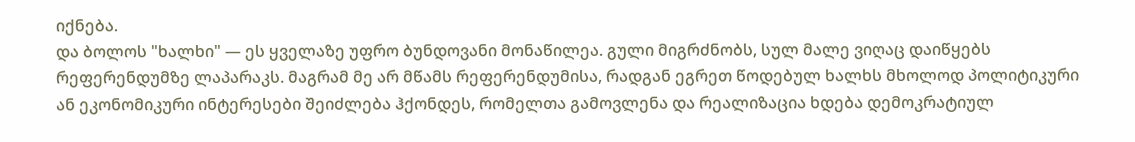იქნება.
და ბოლოს "ხალხი" — ეს ყველაზე უფრო ბუნდოვანი მონაწილეა. გული მიგრძნობს, სულ მალე ვიღაც დაიწყებს რეფერენდუმზე ლაპარაკს. მაგრამ მე არ მწამს რეფერენდუმისა, რადგან ეგრეთ წოდებულ ხალხს მხოლოდ პოლიტიკური ან ეკონომიკური ინტერესები შეიძლება ჰქონდეს, რომელთა გამოვლენა და რეალიზაცია ხდება დემოკრატიულ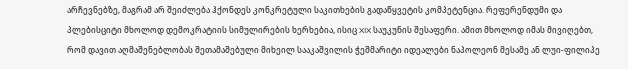არჩევნებზე, მაგრამ არ შეიძლება ჰქონდეს კონკრეტული საკითხების გადაწყვეტის კომპეტენცია. რეფერენდუმი და პლებისციტი მხოლოდ დემოკრატიის სიმულირების ხერხებია, ისიც XIX საუკუნის შესაფერი. ამით მხოლოდ იმას მივიღებთ, რომ დავით აღმაშენებლობას შეთამაშებული მიხეილ სააკაშვილის ჭეშმარიტი იდეალები ნაპოლეონ მესამე ან ლუი-ფილიპე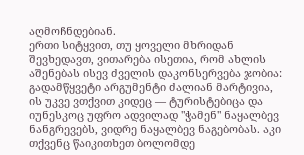აღმოჩნდებიან.
ერთი სიტყვით, თუ ყოველი მხრიდან შევხედავთ, ვითარება ისეთია, რომ ახლის აშენებას ისევ ძველის დაკონსერვება ჯობია: გადამწყვეტი არგუმენტი ძალიან მარტივია, ის უკვე ვთქვით კიდეც — ტურისტებიცა და იუნესკოც უფრო ადვილად "ჭამენ" ნაყალბევ ნანგრევებს, ვიდრე ნაყალბევ ნაგებობას. აკი თქვენც წაიკითხეთ ბოლომდე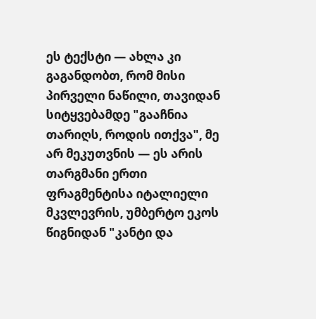ეს ტექსტი — ახლა კი გაგანდობთ, რომ მისი პირველი ნაწილი, თავიდან სიტყვებამდე "გააჩნია თარიღს, როდის ითქვა", მე არ მეკუთვნის — ეს არის თარგმანი ერთი ფრაგმენტისა იტალიელი მკვლევრის, უმბერტო ეკოს წიგნიდან "კანტი და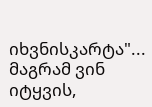იხვნისკარტა"... მაგრამ ვინ იტყვის,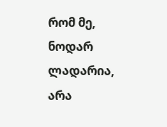რომ მე, ნოდარ ლადარია, არა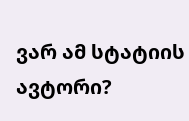ვარ ამ სტატიის ავტორი?